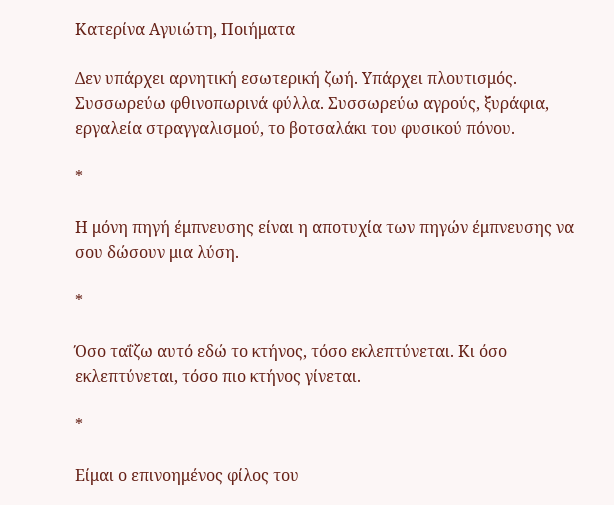Κατερίνα Αγυιώτη, Ποιήματα

Δεν υπάρχει αρνητική εσωτερική ζωή. Υπάρχει πλουτισμός. Συσσωρεύω φθινοπωρινά φύλλα. Συσσωρεύω αγρούς, ξυράφια, εργαλεία στραγγαλισμού, το βοτσαλάκι του φυσικού πόνου.

*

Η μόνη πηγή έμπνευσης είναι η αποτυχία των πηγών έμπνευσης να σου δώσουν μια λύση.

*

Όσο ταΐζω αυτό εδώ το κτήνος, τόσο εκλεπτύνεται. Κι όσο εκλεπτύνεται, τόσο πιο κτήνος γίνεται.

*

Είμαι ο επινοημένος φίλος του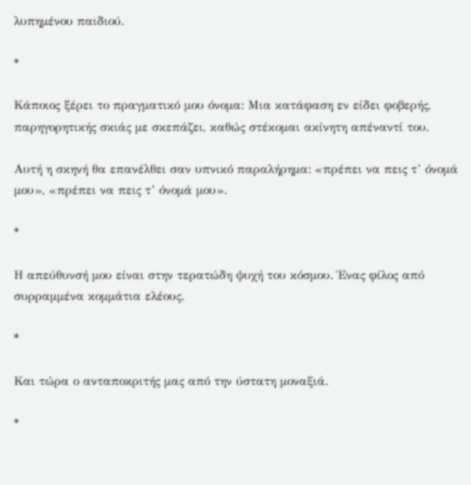λυπημένου παιδιού.

*

Κάποιος ξέρει το πραγματικό μου όνομα: Μια κατάφαση εν είδει φοβερής, παρηγορητικής σκιάς με σκεπάζει, καθώς στέκομαι ακίνητη απέναντί του.

Αυτή η σκηνή θα επανέλθει σαν υπνικό παραλήρημα: «πρέπει να πεις τ’ όνομά μου», «πρέπει να πεις τ’ όνομά μου».

*

Η απεύθυνσή μου είναι στην τερατώδη ψυχή του κόσμου. Ένας φίλος από συρραμμένα κομμάτια ελέους.

*

Και τώρα ο ανταποκριτής μας από την ύστατη μοναξιά.

*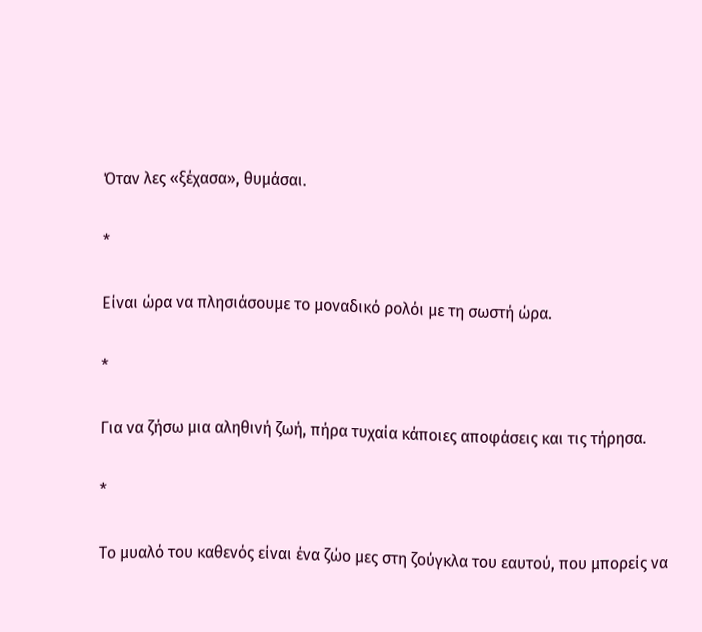Όταν λες «ξέχασα», θυμάσαι.

*

Είναι ώρα να πλησιάσουμε το μοναδικό ρολόι με τη σωστή ώρα.

*

Για να ζήσω μια αληθινή ζωή, πήρα τυχαία κάποιες αποφάσεις και τις τήρησα.

*

Το μυαλό του καθενός είναι ένα ζώο μες στη ζούγκλα του εαυτού, που μπορείς να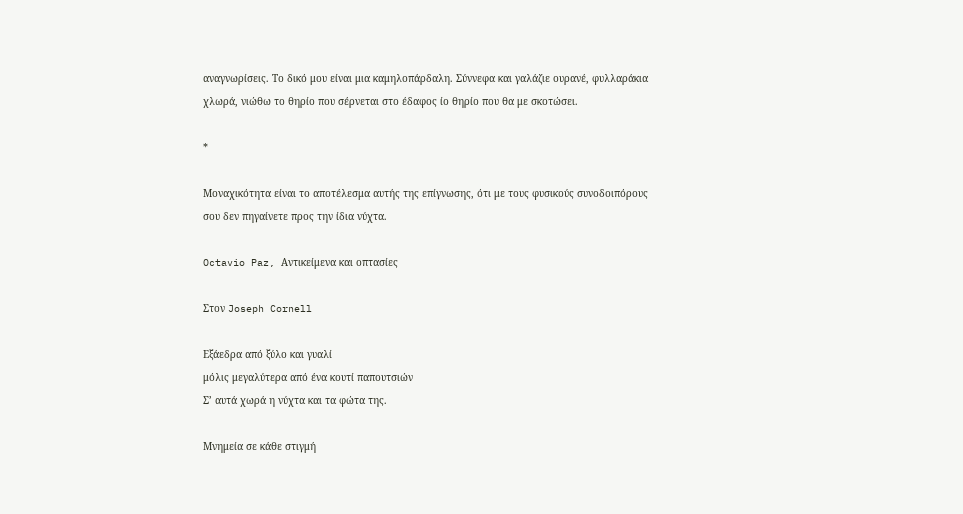αναγνωρίσεις. Το δικό μου είναι μια καμηλοπάρδαλη. Σύννεφα και γαλάζιε ουρανέ, φυλλαράκια χλωρά, νιώθω το θηρίο που σέρνεται στο έδαφος ίο θηρίο που θα με σκοτώσει.

*

Μοναχικότητα είναι το αποτέλεσμα αυτής της επίγνωσης, ότι με τους φυσικούς συνοδοιπόρους σου δεν πηγαίνετε προς την ίδια νύχτα.

Octavio Paz, Αντικείμενα και οπτασίες

Στον Joseph Cornell

Εξάεδρα από ξύλο και γυαλί
μόλις μεγαλύτερα από ένα κουτί παπουτσιών
Σ’ αυτά χωρά η νύχτα και τα φώτα της.

Μνημεία σε κάθε στιγμή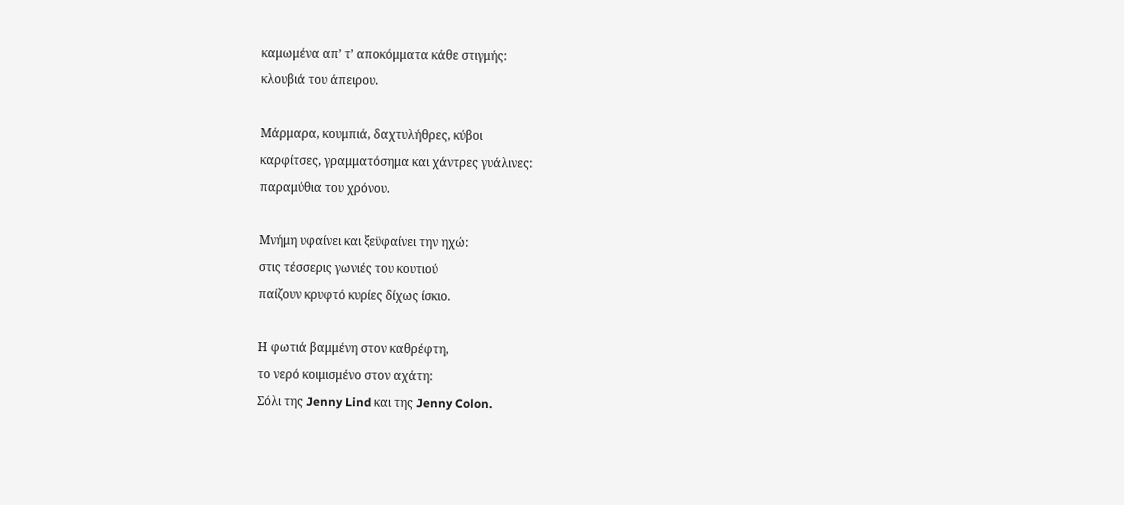καμωμένα απ’ τ’ αποκόμματα κάθε στιγμής:
κλουβιά του άπειρου.

Μάρμαρα, κουμπιά, δαχτυλήθρες, κύβοι
καρφίτσες, γραμματόσημα και χάντρες γυάλινες:
παραμύθια του χρόνου.

Μνήμη υφαίνει και ξεϋφαίνει την ηχώ:
στις τέσσερις γωνιές του κουτιού
παίζουν κρυφτό κυρίες δίχως ίσκιο.

Η φωτιά βαμμένη στον καθρέφτη,
το νερό κοιμισμένο στον αχάτη:
Σόλι της Jenny Lind και της Jenny Colon.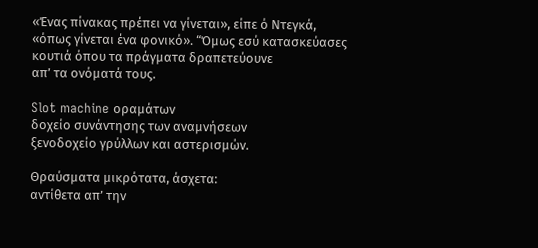«Ένας πίνακας πρέπει να γίνεται», είπε ό Ντεγκά,
«όπως γίνεται ένα φονικό». “Όμως εσύ κατασκεύασες
κουτιά όπου τα πράγματα δραπετεύουνε
απ’ τα ονόματά τους.

Slot machine οραμάτων
δοχείο συνάντησης των αναμνήσεων
ξενοδοχείο γρύλλων και αστερισμών.

Θραύσματα μικρότατα, άσχετα:
αντίθετα απ’ την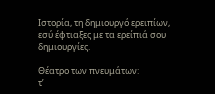Ιστορία, τη δημιουργό ερειπίων,
εσύ έφτιαξες με τα ερείπιά σου δημιουργίες.

Θέατρο των πνευμάτων:
τ’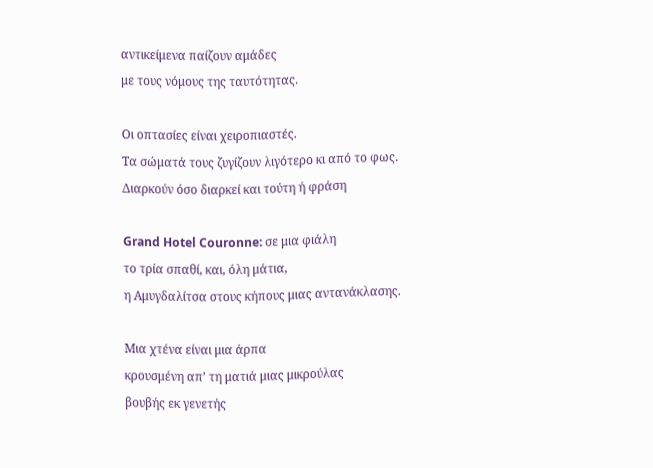αντικείμενα παίζουν αμάδες
με τους νόμους της ταυτότητας.

Οι οπτασίες είναι χειροπιαστές.
Τα σώματά τους ζυγίζουν λιγότερο κι από το φως.
Διαρκούν όσο διαρκεί και τούτη ή φράση

Grand Hotel Couronne: σε μια φιάλη
το τρία σπαθί, και, όλη μάτια,
η Αμυγδαλίτσα στους κήπους μιας αντανάκλασης.

Μια χτένα είναι μια άρπα
κρουσμένη απ’ τη ματιά μιας μικρούλας
βουβής εκ γενετής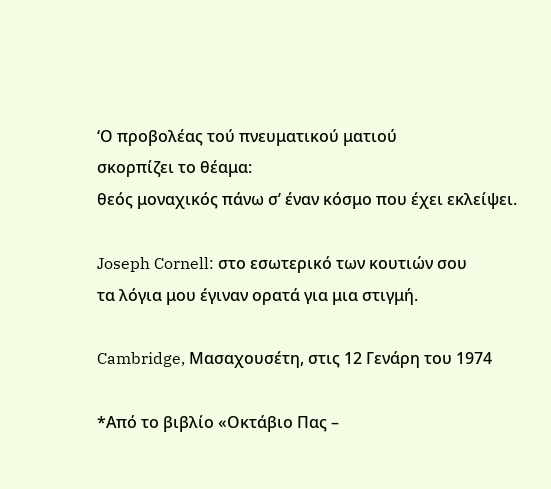‘Ο προβολέας τού πνευματικού ματιού
σκορπίζει το θέαμα:
θεός μοναχικός πάνω σ’ έναν κόσμο που έχει εκλείψει.

Joseph Cornell: στο εσωτερικό των κουτιών σου
τα λόγια μου έγιναν ορατά για μια στιγμή.

Cambridge, Μασαχουσέτη, στις 12 Γενάρη του 1974

*Από το βιβλίο «Οκτάβιο Πας –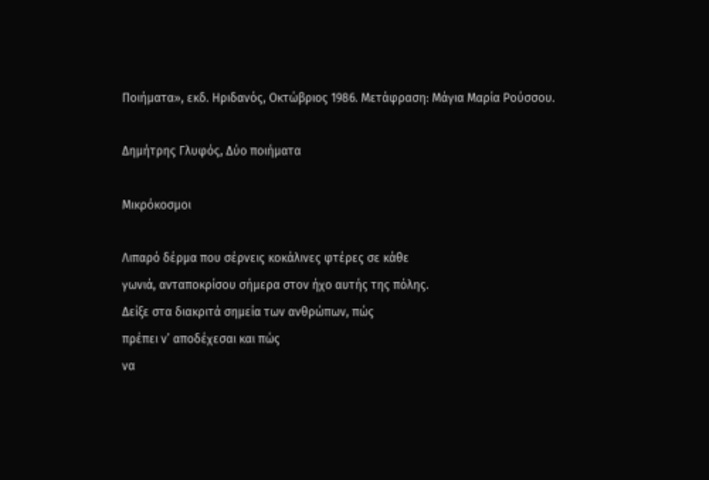Ποιήματα», εκδ. Ηριδανός, Οκτώβριος 1986. Μετάφραση: Μάγια Μαρία Ρούσσου.

Δημήτρης Γλυφός, Δύο ποιήματα

Μικρόκοσμοι

Λιπαρό δέρμα που σέρνεις κοκάλινες φτέρες σε κάθε
γωνιά, ανταποκρίσου σήμερα στον ήχο αυτής της πόλης.
Δείξε στα διακριτά σημεία των ανθρώπων, πώς
πρέπει ν’ αποδέχεσαι και πώς
να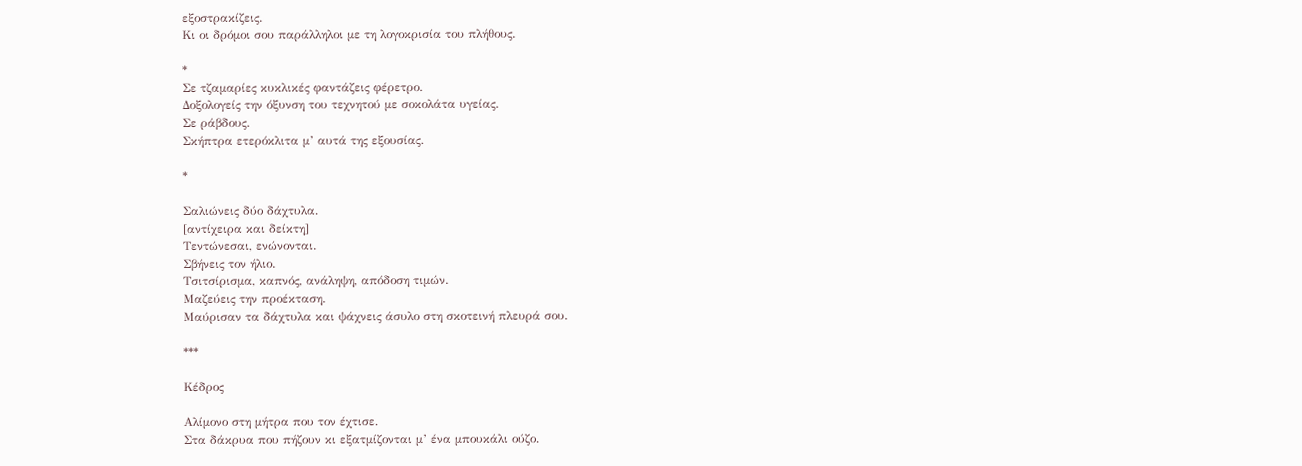εξοστρακίζεις.
Κι οι δρόμοι σου παράλληλοι με τη λογοκρισία του πλήθους.

*
Σε τζαμαρίες κυκλικές φαντάζεις φέρετρο.
Δοξολογείς την όξυνση του τεχνητού με σοκολάτα υγείας.
Σε ράβδους.
Σκήπτρα ετερόκλιτα μ’ αυτά της εξουσίας.

*

Σαλιώνεις δύο δάχτυλα.
[αντίχειρα και δείκτη]
Τεντώνεσαι, ενώνονται.
Σβήνεις τον ήλιο.
Τσιτσίρισμα, καπνός, ανάληψη, απόδοση τιμών.
Μαζεύεις την προέκταση.
Μαύρισαν τα δάχτυλα και ψάχνεις άσυλο στη σκοτεινή πλευρά σου.

***

Κέδρος

Αλίμονο στη μήτρα που τον έχτισε.
Στα δάκρυα που πήζουν κι εξατμίζονται μ’ ένα μπουκάλι ούζο.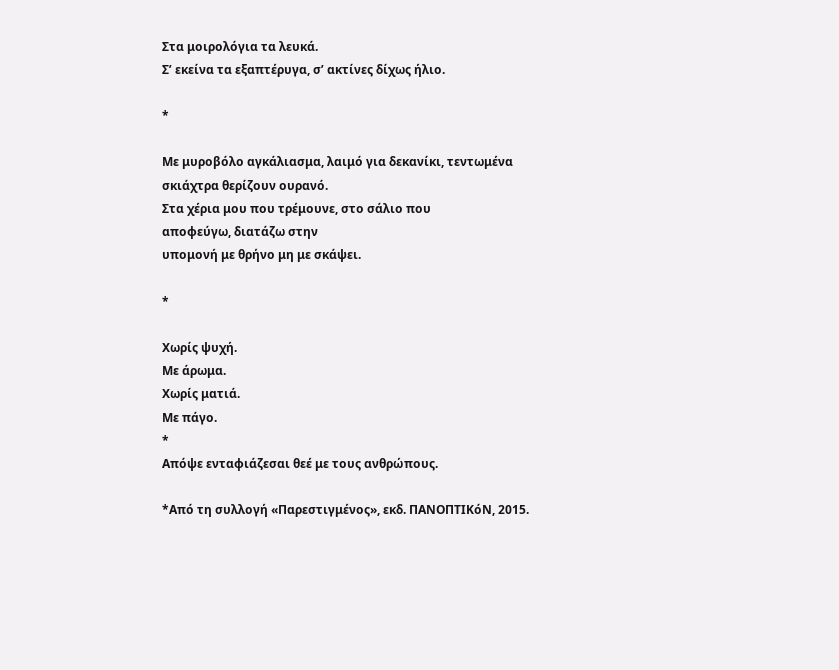Στα μοιρολόγια τα λευκά.
Σ’ εκείνα τα εξαπτέρυγα, σ’ ακτίνες δίχως ήλιο.

*

Με μυροβόλο αγκάλιασμα, λαιμό για δεκανίκι, τεντωμένα
σκιάχτρα θερίζουν ουρανό.
Στα χέρια μου που τρέμουνε, στο σάλιο που
αποφεύγω, διατάζω στην
υπομονή με θρήνο μη με σκάψει.

*

Χωρίς ψυχή.
Με άρωμα.
Χωρίς ματιά.
Με πάγο.
*
Απόψε ενταφιάζεσαι θεέ με τους ανθρώπους.

*Από τη συλλογή «Παρεστιγμένος», εκδ. ΠΑΝΟΠΤΙΚόΝ, 2015.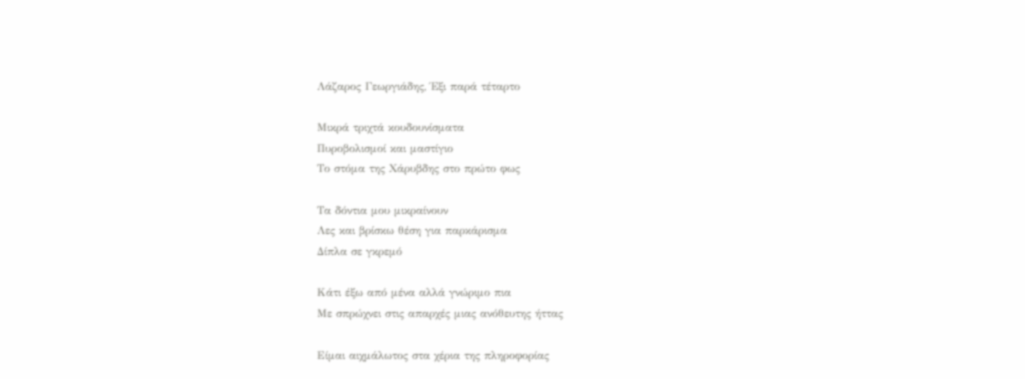Λάζαρος Γεωργιάδης, Έξι παρά τέταρτο

Μικρά τριχτά κουδουνίσματα
Πυροβολισμοί και μαστίγιο
Το στόμα της Χάρυβδης στο πρώτο φως

Τα δόντια μου μικραίνουν
Λες και βρίσκω θέση για παρκάρισμα
Δίπλα σε γκρεμό

Κάτι έξω από μένα αλλά γνώριμο πια
Με σπρώχνει στις απαρχές μιας ανόθευτης ήττας

Είμαι αιχμάλωτος στα χέρια της πληροφορίας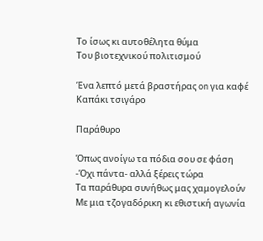Το ίσως κι αυτοθέλητα θύμα
Του βιοτεχνικού πολιτισμού

Ένα λεπτό μετά βραστήρας on για καφέ
Καπάκι τσιγάρο

Παράθυρο

Όπως ανοίγω τα πόδια σου σε φάση
-Όχι πάντα- αλλά ξέρεις τώρα
Τα παράθυρα συνήθως μας χαμογελούν
Με μια τζογαδόρικη κι εθιστική αγωνία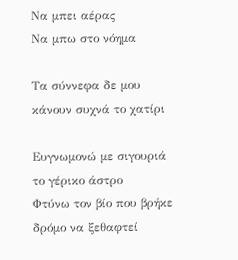Να μπει αέρας
Να μπω στο νόημα

Τα σύννεφα δε μου κάνουν συχνά το χατίρι

Ευγνωμονώ με σιγουριά το γέρικο άστρο
Φτύνω τον βίο που βρήκε δρόμο να ξεθαφτεί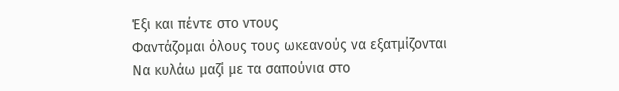Έξι και πέντε στο ντους
Φαντάζομαι όλους τους ωκεανούς να εξατμίζονται
Να κυλάω μαζί με τα σαπούνια στο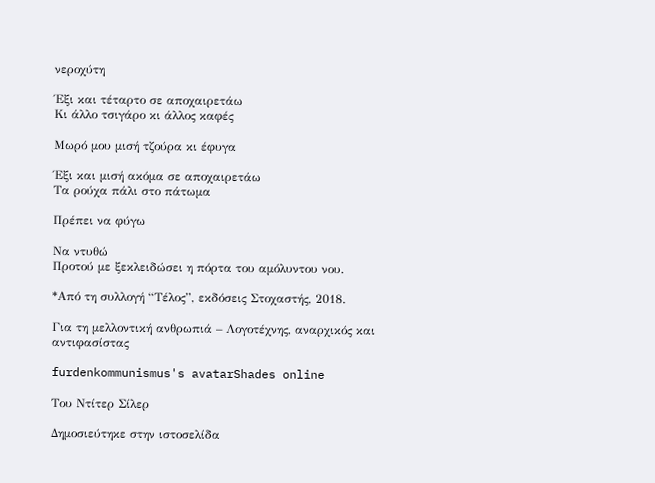νεροχύτη

Έξι και τέταρτο σε αποχαιρετάω
Κι άλλο τσιγάρο κι άλλος καφές

Μωρό μου μισή τζούρα κι έφυγα

Έξι και μισή ακόμα σε αποχαιρετάω
Τα ρούχα πάλι στο πάτωμα

Πρέπει να φύγω

Να ντυθώ
Προτού με ξεκλειδώσει η πόρτα του αμόλυντου νου.

*Από τη συλλογή “Τέλος”, εκδόσεις Στοχαστής, 2018.

Για τη μελλοντική ανθρωπιά – Λογοτέχνης, αναρχικός και αντιφασίστας

furdenkommunismus's avatarShades online

Του Ντίτερ Σίλερ

Δημοσιεύτηκε στην ιστοσελίδα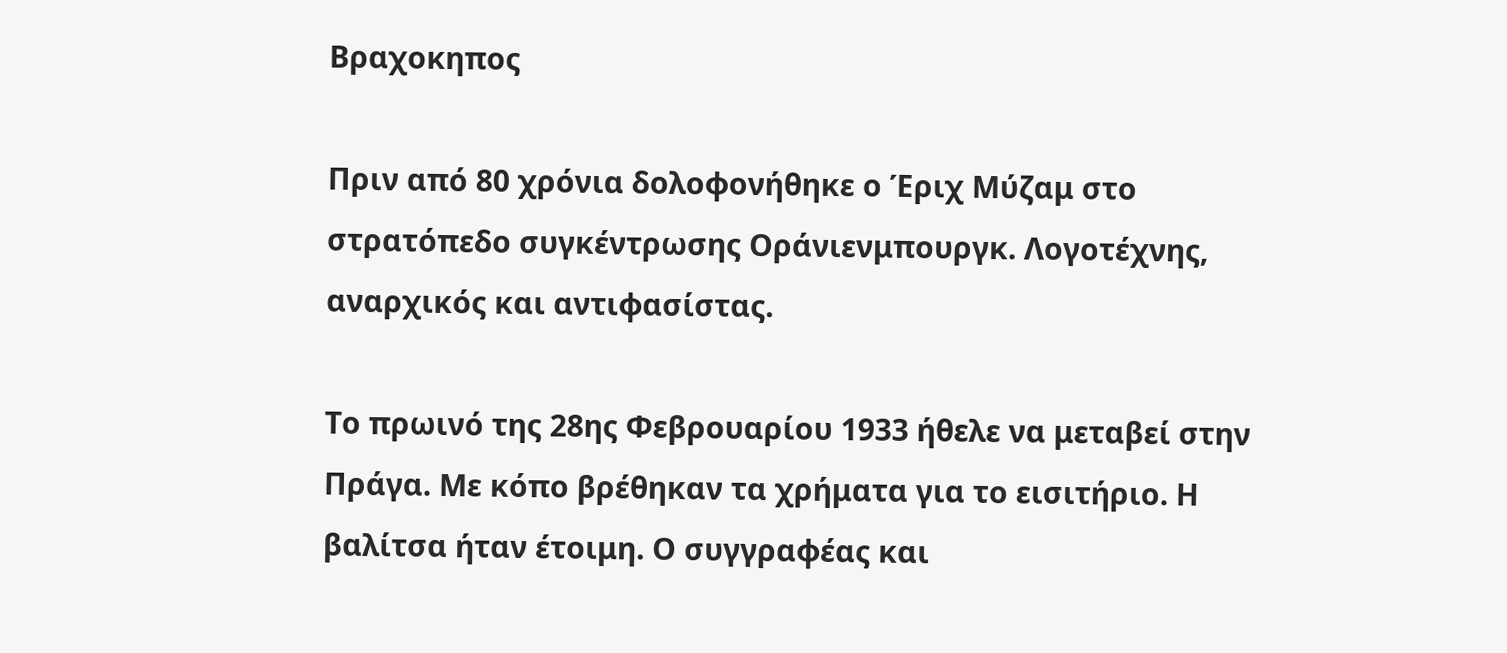Βραχοκηπος

Πριν από 80 χρόνια δολοφονήθηκε ο Έριχ Μύζαμ στο στρατόπεδο συγκέντρωσης Οράνιενμπουργκ. Λογοτέχνης, αναρχικός και αντιφασίστας.

Το πρωινό της 28ης Φεβρουαρίου 1933 ήθελε να μεταβεί στην Πράγα. Με κόπο βρέθηκαν τα χρήματα για το εισιτήριο. Η βαλίτσα ήταν έτοιμη. Ο συγγραφέας και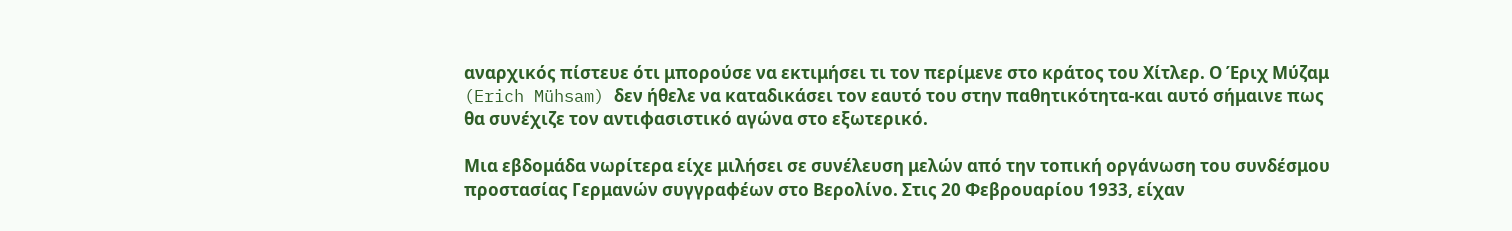αναρχικός πίστευε ότι μπορούσε να εκτιμήσει τι τον περίμενε στο κράτος του Χίτλερ. Ο Έριχ Μύζαμ (Erich Mühsam) δεν ήθελε να καταδικάσει τον εαυτό του στην παθητικότητα-και αυτό σήμαινε πως θα συνέχιζε τον αντιφασιστικό αγώνα στο εξωτερικό.

Μια εβδομάδα νωρίτερα είχε μιλήσει σε συνέλευση μελών από την τοπική οργάνωση του συνδέσμου προστασίας Γερμανών συγγραφέων στο Βερολίνο. Στις 20 Φεβρουαρίου 1933, είχαν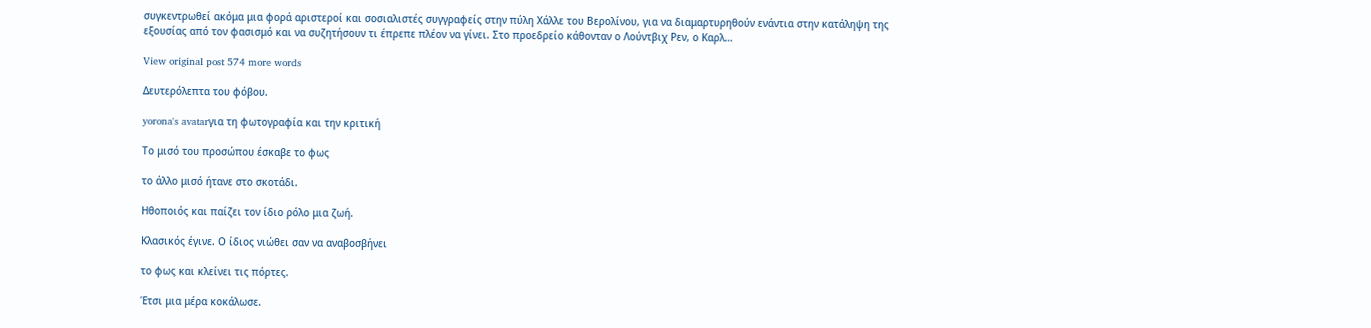συγκεντρωθεί ακόμα μια φορά αριστεροί και σοσιαλιστές συγγραφείς στην πύλη Χάλλε του Βερολίνου, για να διαμαρτυρηθούν ενάντια στην κατάληψη της εξουσίας από τον φασισμό και να συζητήσουν τι έπρεπε πλέον να γίνει. Στο προεδρείο κάθονταν ο Λούντβιχ Ρεν, ο Καρλ…

View original post 574 more words

Δευτερόλεπτα του φόβου.

yorona's avatarγια τη φωτογραφία και την κριτική

Το μισό του προσώπου έσκαβε το φως

το άλλο μισό ήτανε στο σκοτάδι.

Ηθοποιός και παίζει τον ίδιο ρόλο μια ζωή.

Κλασικός έγινε. Ο ίδιος νιώθει σαν να αναβοσβήνει

το φως και κλείνει τις πόρτες.

Έτσι μια μέρα κοκάλωσε.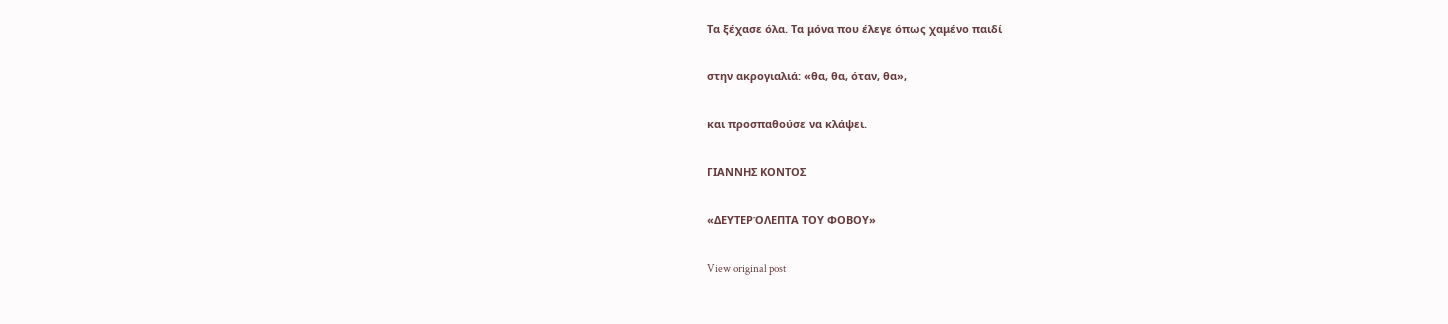Τα ξέχασε όλα. Τα μόνα που έλεγε όπως χαμένο παιδί

στην ακρογιαλιά: «θα, θα, όταν, θα»,

και προσπαθούσε να κλάψει.

ΓΙΑΝΝΗΣ ΚΟΝΤΟΣ

«ΔΕΥΤΕΡΌΛΕΠΤΑ ΤΟΥ ΦΟΒΟΥ»

View original post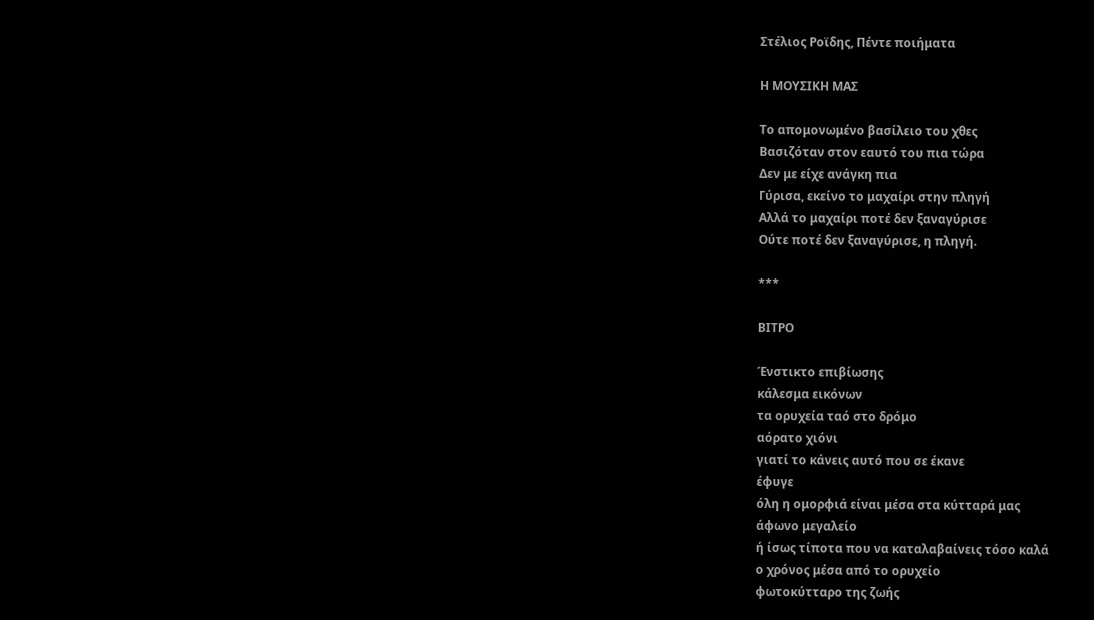Στέλιος Ροϊδης, Πέντε ποιήματα

Η ΜΟΥΣΙΚΗ ΜΑΣ

Το απομονωμένο βασίλειο του χθες
Βασιζόταν στον εαυτό του πια τώρα
Δεν με είχε ανάγκη πια
Γύρισα, εκείνο το μαχαίρι στην πληγή
Αλλά το μαχαίρι ποτέ δεν ξαναγύρισε
Ούτε ποτέ δεν ξαναγύρισε, η πληγή.

***

ΒΙΤΡΟ

Ένστικτο επιβίωσης
κάλεσμα εικόνων
τα ορυχεία ταό στο δρόμο
αόρατο χιόνι
γιατί το κάνεις αυτό που σε έκανε
έφυγε
όλη η ομορφιά είναι μέσα στα κύτταρά μας
άφωνο μεγαλείο
ή ίσως τίποτα που να καταλαβαίνεις τόσο καλά
ο χρόνος μέσα από το ορυχείο
φωτοκύτταρο της ζωής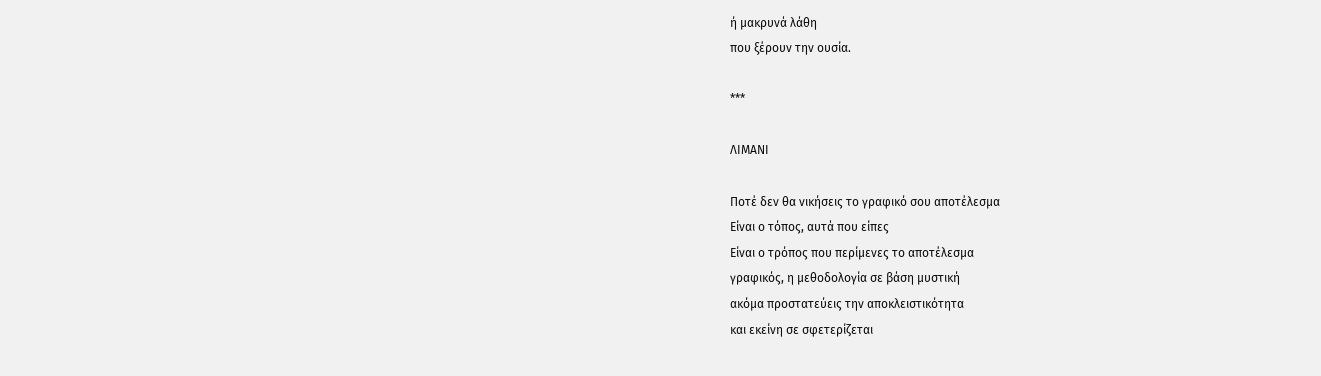ή μακρυνά λάθη
που ξέρουν την ουσία.

***

ΛΙΜΑΝΙ

Ποτέ δεν θα νικήσεις το γραφικό σου αποτέλεσμα
Είναι ο τόπος, αυτά που είπες
Είναι ο τρόπος που περίμενες το αποτέλεσμα
γραφικός, η μεθοδολογία σε βάση μυστική
ακόμα προστατεύεις την αποκλειστικότητα
και εκείνη σε σφετερίζεται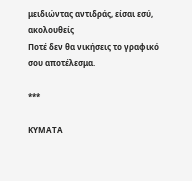μειδιώντας αντιδράς, είσαι εσύ, ακολουθείς
Ποτέ δεν θα νικήσεις το γραφικό σου αποτέλεσμα.

***

ΚΥΜΑΤΑ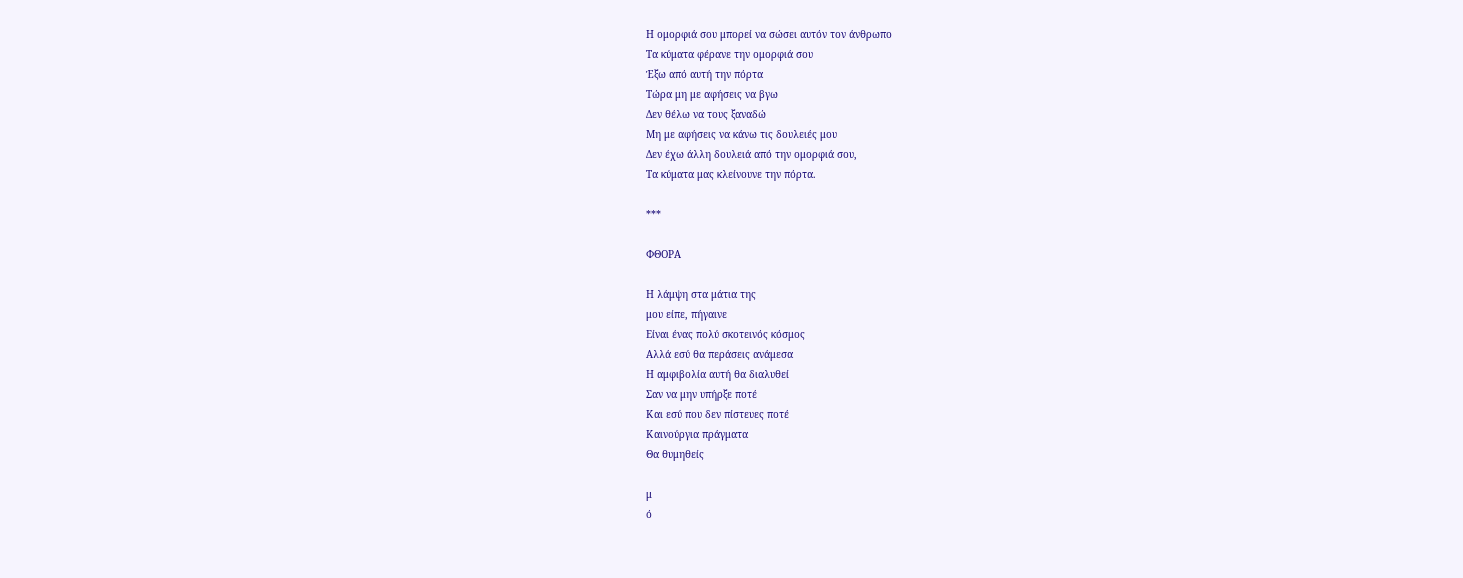Η ομορφιά σου μπορεί να σώσει αυτόν τον άνθρωπο
Τα κύματα φέρανε την ομορφιά σου
Έξω από αυτή την πόρτα
Τώρα μη με αφήσεις να βγω
Δεν θέλω να τους ξαναδώ
Μη με αφήσεις να κάνω τις δουλειές μου
Δεν έχω άλλη δουλειά από την ομορφιά σου,
Τα κύματα μας κλείνουνε την πόρτα.

***

ΦΘΟΡΑ

Η λάμψη στα μάτια της
μου είπε, πήγαινε
Είναι ένας πολύ σκοτεινός κόσμος
Αλλά εσύ θα περάσεις ανάμεσα
Η αμφιβολία αυτή θα διαλυθεί
Σαν να μην υπήρξε ποτέ
Και εσύ που δεν πίστευες ποτέ
Καινούργια πράγματα
Θα θυμηθείς

μ
ό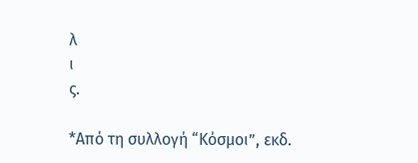λ
ι
ς.

*Από τη συλλογή “Κόσμοι”, εκδ.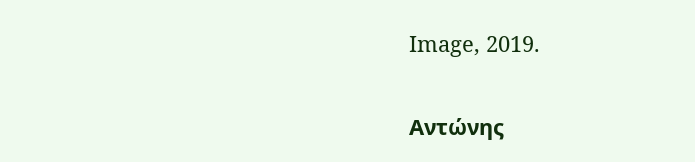Image, 2019.

Αντώνης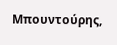Μπουντούρης,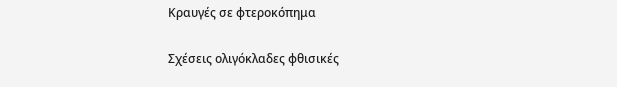Κραυγές σε φτεροκόπημα

Σχέσεις ολιγόκλαδες φθισικές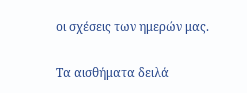οι σχέσεις των ημερών μας.

Τα αισθήματα δειλά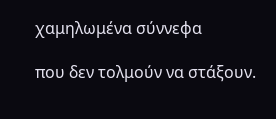χαμηλωμένα σύννεφα

που δεν τολμούν να στάξουν.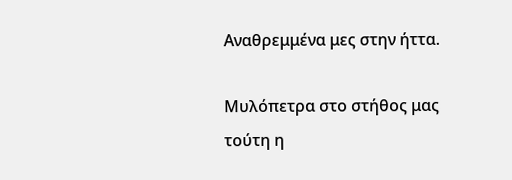Αναθρεμμένα μες στην ήττα.

Μυλόπετρα στο στήθος μας
τούτη η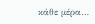κάθε μέρα…